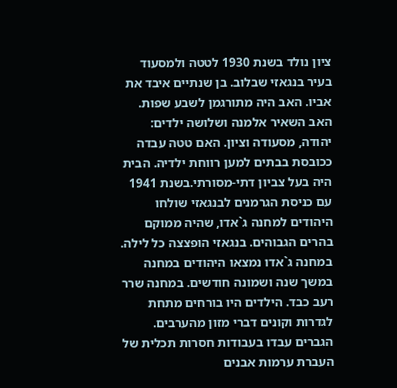ציון נולד בשנת 1930 לטטה ולמסעוד בעיר בנגאזי שבלוב. בן שנתיים איבד את אביו. האב היה מתורגמן לשבע שפות. האב השאיר אלמנה ושלושה ילדים: יהודה, מסעודה וציון. האם טטה עבדה ככובסת בבתים למען רווחת ילדיה. הבית היה בעל צביון דתי-מסורתי.בשנת 1941 עם כניסת הגרמנים לבנגאזי שולחו היהודים למחנה ג`אדו, שהיה ממוקם בהרים הגבוהים. בנגאזי הופצצה כל לילה. במחנה ג`אדו נמצאו היהודים במחנה במשך שנה ושמונה חודשים. במחנה שרר רעב כבד. הילדים היו בורחים מתחת לגדרות וקונים דברי מזון מהערבים. הגברים עבדו בעבודות חסרות תכלית של העברת ערמות אבנים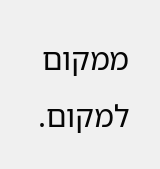ממקום למקום.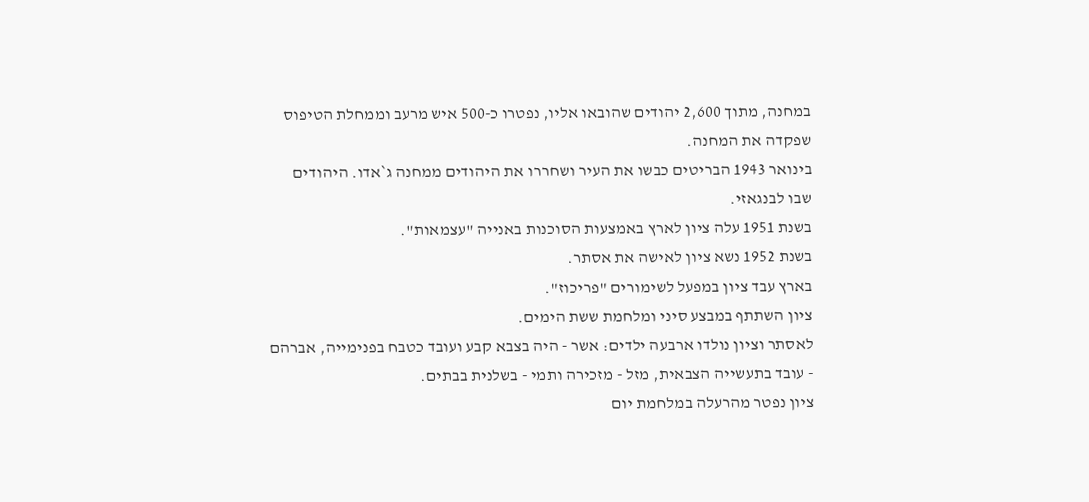במחנה, מתוך 2,600 יהודים שהובאו אליו, נפטרו כ-500 איש מרעב וממחלת הטיפוס שפקדה את המחנה.
בינואר 1943 הבריטים כבשו את העיר ושחררו את היהודים ממחנה ג`אדו. היהודים שבו לבנגאזי.
בשנת 1951 עלה ציון לארץ באמצעות הסוכנות באנייה "עצמאות".
בשנת 1952 נשא ציון לאישה את אסתר.
בארץ עבד ציון במפעל לשימורים "פריכוז".
ציון השתתף במבצע סיני ומלחמת ששת הימים.
לאסתר וציון נולדו ארבעה ילדים: אשר - היה בצבא קבע ועובד כטבח בפנימייה, אברהם - עובד בתעשייה הצבאית, מזל - מזכירה ותמי - בשלנית בבתים.
ציון נפטר מהרעלה במלחמת יום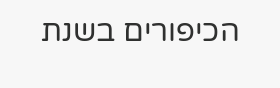הכיפורים בשנת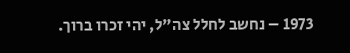1973 – נחשב לחלל צה"ל, יהי זכרו ברוך.